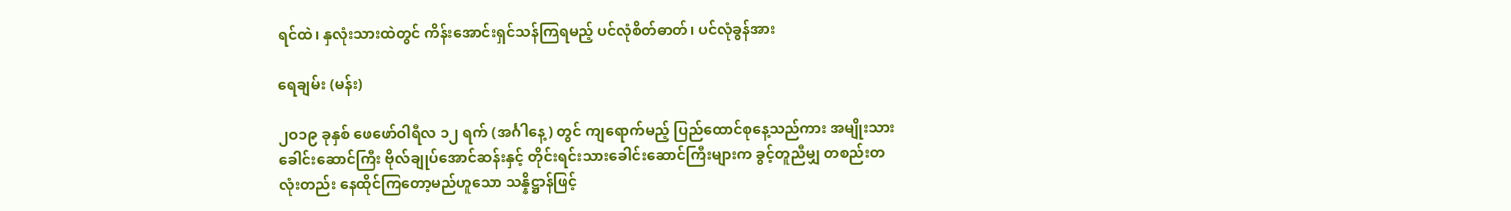ရင်ထဲ၊ နှလုံးသားထဲတွင် ကိန်းအောင်းရှင်သန်ကြရမည့် ပင်လုံစိတ်ဓာတ်၊ ပင်လုံခွန်အား

ရေချမ်း (မန်း)

၂ဝ၁၉ ခုနှစ် ဖေဖော်ဝါရီလ ၁၂ ရက် (အင်္ဂါနေ့) တွင် ကျရောက်မည့် ပြည်ထောင်စုနေ့သည်ကား အမျိုးသား ခေါင်းဆောင်ကြီး ဗိုလ်ချုပ်အောင်ဆန်းနှင့် တိုင်းရင်းသားခေါင်းဆောင်ကြီးများက ခွင့်တူညီမျှ တစည်းတလုံးတည်း နေထိုင်ကြတော့မည်ဟူသော သန္နိဋ္ဌာန်ဖြင့်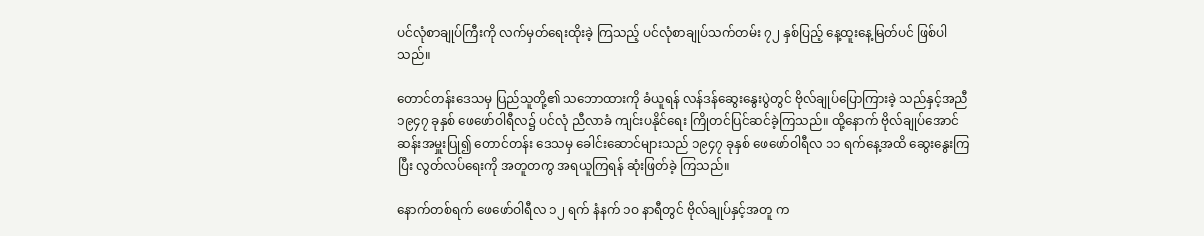ပင်လုံစာချုပ်ကြီးကို လက်မှတ်ရေးထိုးခဲ့ ကြသည့် ပင်လုံစာချုပ်သက်တမ်း ၇၂ နှစ်ပြည့် နေ့ထူးနေ့မြတ်ပင် ဖြစ်ပါသည်။

တောင်တန်းဒေသမှ ပြည်သူတို့၏ သဘောထားကို ခံယူရန် လန်ဒန်ဆွေးနွေးပွဲတွင် ဗိုလ်ချုပ်ပြောကြားခဲ့ သည်နှင့်အညီ ၁၉၄၇ ခုနှစ် ဖေဖော်ဝါရီလ၌ ပင်လုံ ညီလာခံ ကျင်းပနိုင်ရေး ကြိုတင်ပြင်ဆင်ခဲ့ကြသည်။ ထို့နောက် ဗိုလ်ချုပ်အောင်ဆန်းအမှူးပြု၍ တောင်တန်း ဒေသမှ ခေါင်းဆောင်များသည် ၁၉၄၇ ခုနှစ် ဖေဖော်ဝါရီလ ၁၁ ရက်နေ့အထိ ဆွေးနွေးကြပြီး လွတ်လပ်ရေးကို အတူတကွ အရယူကြရန် ဆုံးဖြတ်ခဲ့ ကြသည်။

နောက်တစ်ရက် ဖေဖော်ဝါရီလ ၁၂ ရက် နံနက် ၁ဝ နာရီတွင် ဗိုလ်ချုပ်နှင့်အတူ က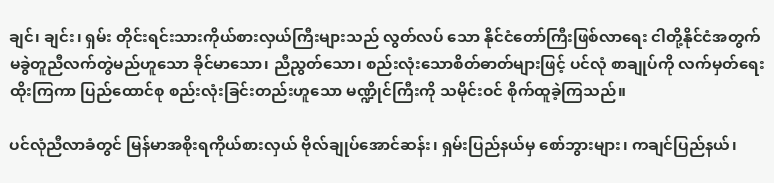ချင်၊ ချင်း၊ ရှမ်း တိုင်းရင်းသားကိုယ်စားလှယ်ကြီးများသည် လွတ်လပ် သော နိုင်ငံတော်ကြီးဖြစ်လာရေး ငါတို့နိုင်ငံအတွက် မခွဲတူညီလက်တွဲမည်ဟူသော ခိုင်မာသော၊ ညီညွတ်သော၊ စည်းလုံးသောစိတ်ဓာတ်များဖြင့် ပင်လုံ စာချုပ်ကို လက်မှတ်ရေးထိုးကြကာ ပြည်ထောင်စု စည်းလုံးခြင်းတည်းဟူသော မဏ္ဍိုင်ကြီးကို သမိုင်းဝင် စိုက်ထူခဲ့ကြသည်။

ပင်လုံညီလာခံတွင် မြန်မာအစိုးရကိုယ်စားလှယ် ဗိုလ်ချုပ်အောင်ဆန်း၊ ရှမ်းပြည်နယ်မှ စော်ဘွားများ၊ ကချင်ပြည်နယ်၊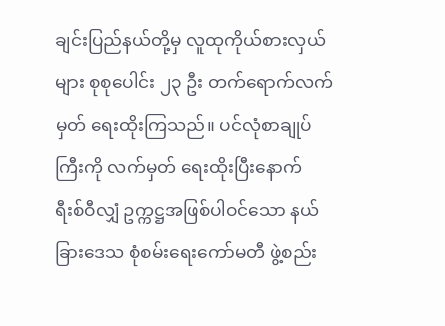ချင်းပြည်နယ်တို့မှ လူထုကိုယ်စားလှယ် များ စုစုပေါင်း ၂၃ ဦး တက်ရောက်လက်မှတ် ရေးထိုးကြသည်။ ပင်လုံစာချုပ်ကြီးကို လက်မှတ် ရေးထိုးပြီးနောက် ရီးစ်ဝီလျှံ ဥက္ကဋ္ဌအဖြစ်ပါဝင်သော နယ်ခြားဒေသ စုံစမ်းရေးကော်မတီ ဖွဲ့စည်း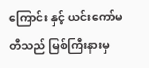ကြောင်း နှင့် ယင်းကော်မတီသည် မြစ်ကြီးနားမှ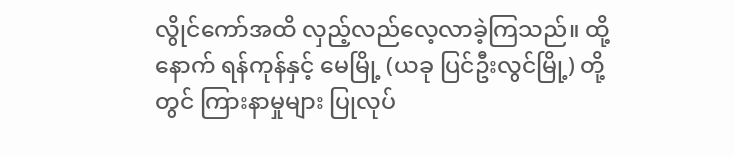လွိုင်ကော်အထိ လှည့်လည်လေ့လာခဲ့ကြသည်။ ထို့နောက် ရန်ကုန်နှင့် မေမြို့ (ယခု ပြင်ဦးလွင်မြို့) တို့တွင် ကြားနာမှုများ ပြုလုပ်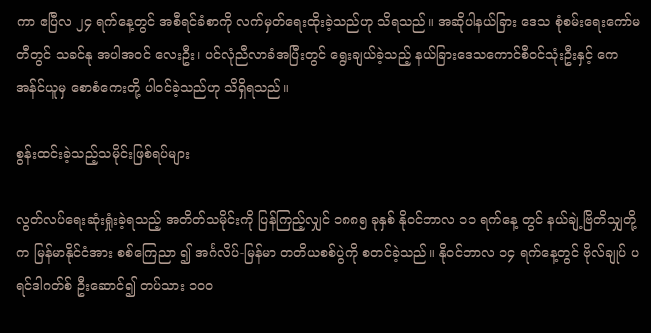ကာ ဧပြီလ ၂၄ ရက်နေ့တွင် အစီရင်ခံစာကို လက်မှတ်ရေးထိုးခဲ့သည်ဟု သိရသည်။ အဆိုပါနယ်ခြား ဒေသ စုံစမ်းရေးကော်မတီတွင် သခင်နု အပါအဝင် လေးဦး၊ ပင်လုံညီလာခံအပြီးတွင် ရွေးချယ်ခဲ့သည့် နယ်ခြားဒေသကောင်စီဝင်သုံးဦးနှင့် ကေအန်င်ယူမှ စောစံကေးတို့ ပါဝင်ခဲ့သည်ဟု သိရှိရသည်။

စွန်းထင်းခဲ့သည့်သမိုင်းဖြစ်ရပ်များ

လွတ်လပ်ရေးဆုံးရှုံးခဲ့ရသည့် အတိတ်သမိုင်းကို ပြန်ကြည့်လျှင် ၁၈၈၅ ခုနှစ် နိုဝင်ဘာလ ၁၁ ရက်နေ့ တွင် နယ်ချဲ့ဗြိတိသျှတို့က မြန်မာနိုင်ငံအား စစ်ကြေညာ ၍ အင်္ဂလိပ်-မြန်မာ တတိယစစ်ပွဲကို စတင်ခဲ့သည်။ နိုဝင်ဘာလ ၁၄ ရက်နေ့တွင် ဗိုလ်ချုပ် ပရင်ဒါဂတ်စ် ဦးဆောင်၍ တပ်သား ၁ဝဝ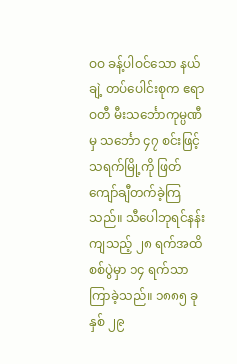ဝဝ ခန့်ပါဝင်သော နယ်ချဲ့ တပ်ပေါင်းစုက ဧရာဝတီ မီးသင်္ဘောကုမ္ပဏီမှ သင်္ဘော ၄၇ စင်းဖြင့် သရက်မြို့ကို ဖြတ်ကျော်ချီတက်ခဲ့ကြသည်။ သီပေါဘုရင်နန်းကျသည့် ၂၈ ရက်အထိ စစ်ပွဲမှာ ၁၄ ရက်သာ ကြာခဲ့သည်။ ၁၈၈၅ ခုနှစ် ၂၉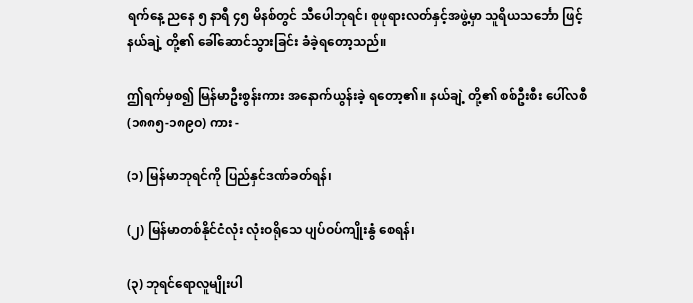ရက်နေ့ ညနေ ၅ နာရီ ၄၅ မိနစ်တွင် သီပေါဘုရင်၊ စုဖုရားလတ်နှင့်အဖွဲ့မှာ သူရိယသင်္ဘော ဖြင့် နယ်ချဲ့ တို့၏ ခေါ်ဆောင်သွားခြင်း ခံခဲ့ရတော့သည်။

ဤရက်မှစ၍ မြန်မာဦးစွန်းကား အနောက်ယွန်းခဲ့ ရတော့၏။ နယ်ချဲ့ တို့၏ စစ်ဦးစီး ပေါ်လစီ (၁၈၈၅-၁၈၉ဝ) ကား -

(၁) မြန်မာဘုရင်ကို ပြည်နှင်ဒဏ်ခတ်ရန်၊

(၂) မြန်မာတစ်နိုင်ငံလုံး လုံးဝရိုသေ ပျပ်ဝပ်ကျိုးနွံ စေရန်၊

(၃) ဘုရင်ရောလူမျိုးပါ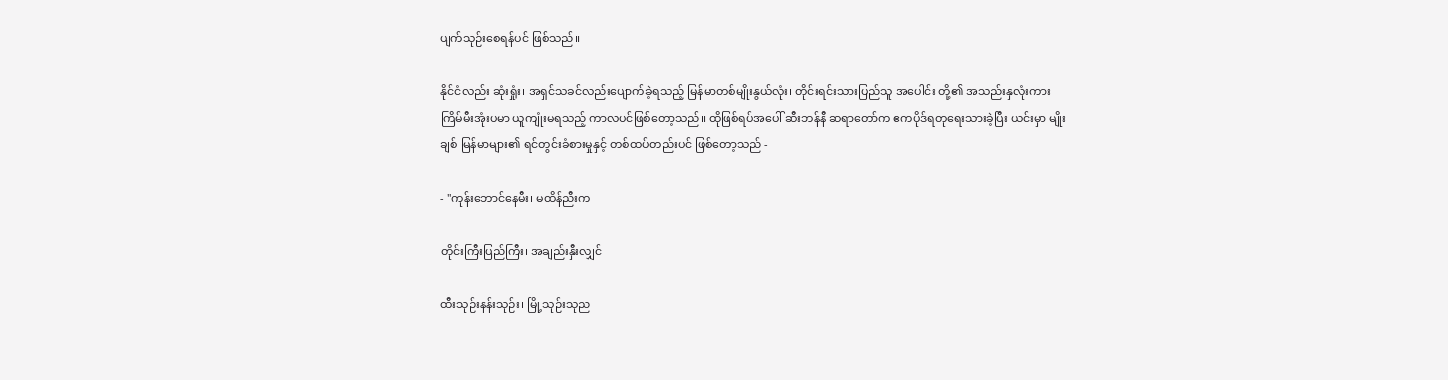ပျက်သုဉ်းစေရန်ပင် ဖြစ်သည်။

နိုင်ငံလည်း ဆုံးရှုံး၊ အရှင်သခင်လည်းပျောက်ခဲ့ရသည့် မြန်မာတစ်မျိုးနွယ်လုံး၊ တိုင်းရင်းသားပြည်သူ အပေါင်း တို့၏ အသည်းနှလုံးကား ကြိမ်မီးအုံးပမာ ယူကျုံးမရသည့် ကာလပင်ဖြစ်တော့သည်။ ထိုဖြစ်ရပ်အပေါ် ဆီးဘန်နီ ဆရာတော်က ဧကပိုဒ်ရတုရေးသားခဲ့ပြီး ယင်းမှာ မျိုးချစ် မြန်မာများ၏ ရင်တွင်းခံစားမှုနှင့် တစ်ထပ်တည်းပင် ဖြစ်တော့သည် -

- ''ကုန်းဘောင်နေမီး၊ မထိန်ညီးက

တိုင်းကြီးပြည်ကြီး၊ အချည်းနှီးလျှင်

ထီးသုဉ်းနန်းသုဉ်း၊ မြို့သုဉ်းသုည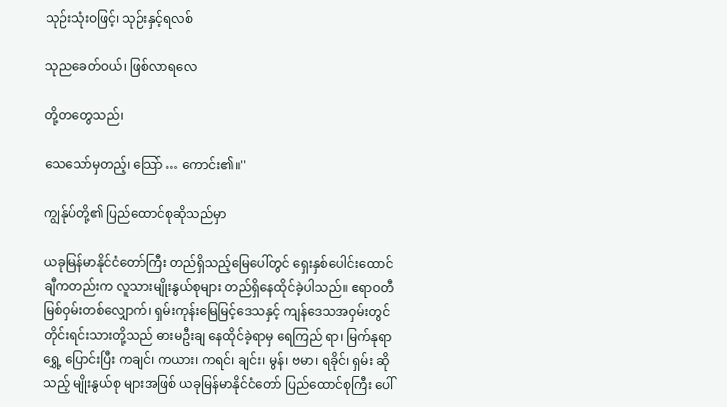သုဉ်းသုံးဝဖြင့်၊ သုဉ်းနှင့်ရလစ်

သုညခေတ်ဝယ်၊ ဖြစ်လာရလေ

တို့တတွေသည်၊

သေသော်မှတည့်၊ သြော် … ကောင်း၏။''

ကျွန်ုပ်တို့၏ ပြည်ထောင်စုဆိုသည်မှာ

ယခုမြန်မာနိုင်ငံတော်ကြီး တည်ရှိသည့်မြေပေါ်တွင် ရှေးနှစ်ပေါင်းထောင်ချီကတည်းက လူသားမျိုးနွယ်စုများ တည်ရှိနေထိုင်ခဲ့ပါသည်။ ဧရာဝတီမြစ်ဝှမ်းတစ်လျှောက်၊ ရှမ်းကုန်းမြေမြင့်ဒေသနှင့် ကျန်ဒေသအဝှမ်းတွင် တိုင်းရင်းသားတို့သည် ဓားမဦးချ နေထိုင်ခဲ့ရာမှ ရေကြည် ရာ၊ မြက်နုရာ ရွှေ့ ပြောင်းပြီး ကချင်၊ ကယား၊ ကရင်၊ ချင်း၊ မွန်၊ ဗမာ၊ ရခိုင်၊ ရှမ်း ဆိုသည့် မျိုးနွယ်စု များအဖြစ် ယခုမြန်မာနိုင်ငံတော် ပြည်ထောင်စုကြီး ပေါ်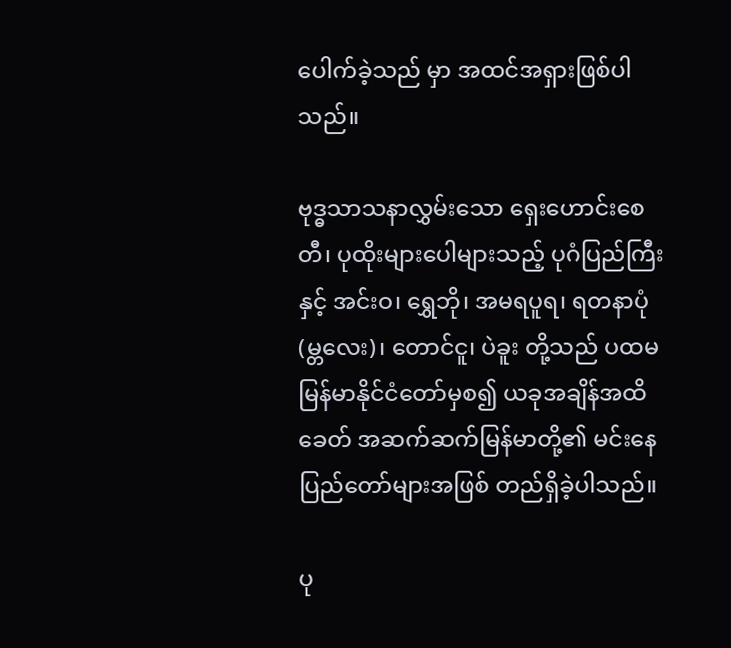ပေါက်ခဲ့သည် မှာ အထင်အရှားဖြစ်ပါသည်။

ဗုဒ္ဓသာသနာလွှမ်းသော ရှေးဟောင်းစေတီ၊ ပုထိုးများပေါများသည့် ပုဂံပြည်ကြီးနှင့် အင်းဝ၊ ရွှေဘို၊ အမရပူရ၊ ရတနာပုံ(မ္တလေး)၊ တောင်ငူ၊ ပဲခူး တို့သည် ပထမ မြန်မာနိုင်ငံတော်မှစ၍ ယခုအချိန်အထိ ခေတ် အဆက်ဆက်မြန်မာတို့၏ မင်းနေပြည်တော်များအဖြစ် တည်ရှိခဲ့ပါသည်။

ပု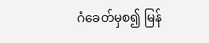ဂံခေတ်မှစ၍ မြန်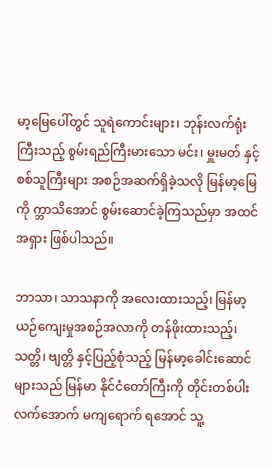မာ့မြေပေါ်တွင် သူရဲကောင်းများ၊ ဘုန်းလက်ရုံးကြီးသည့် စွမ်းရည်ကြီးမားသော မင်း၊ မှူးမတ် နှင့် စစ်သူကြီးများ အစဉ်အဆက်ရှိခဲ့သလို မြန်မာ့မြေကို က္ဘာသိအောင် စွမ်းဆောင်ခဲ့ကြသည်မှာ အထင်အရှား ဖြစ်ပါသည်။

ဘာသာ၊ သာသနာကို အလေးထားသည့်၊ မြန်မာ့ ယဉ်ကျေးမှုအစဉ်အလာကို တန်ဖိုးထားသည့်၊ သတ္တိ၊ ဗျတ္တိ နှင့်ပြည့်စုံသည့် မြန်မာ့ခေါင်းဆောင်များသည် မြန်မာ နိုင်ငံတော်ကြီးကို တိုင်းတစ်ပါးလက်အောက် မကျရောက် ရအောင် သူ့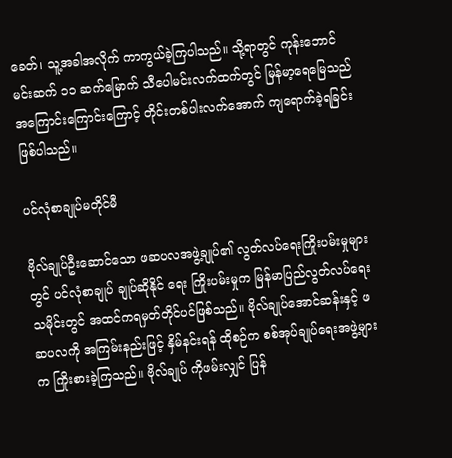ခေတ်၊ သူ့အခါအလိုက် ကာကွယ်ခဲ့ကြပါသည်။ သို့ရာတွင် ကုန်းဘောင်မင်းဆက် ၁၁ ဆက်မြောက် သီပေါမင်းလက်ထက်တွင် မြန်မာ့ရေမြေသည် အကြောင်းကြောင်းကြောင့် တိုင်းတစ်ပါးလက်အောက် ကျရောက်ခဲ့ရခြင်း ဖြစ်ပါသည်။

ပင်လုံစာချုပ်မတိုင်မီ

ဗိုလ်ချုပ်ဦးဆောင်သော ဖဆပလအဖွဲ့ချုပ်၏ လွတ်လပ်ရေးကြိုးပမ်းမှုများတွင် ပင်လုံစာချုပ် ချုပ်ဆိုနိုင် ရေး ကြိုးပမ်းမှုက မြန်မာပြည်လွတ်လပ်ရေးသမိုင်းတွင် အထင်ကရမှတ်တိုင်ပင်ဖြစ်သည်။ ဗိုလ်ချုပ်အောင်ဆန်းနှင့် ဖဆပလကို အကြမ်းနည်းဖြင့် နှိမ်နင်းရန် ထိုစဉ်က စစ်အုပ်ချုပ်ရေးအဖွဲ့များက ကြိုးစားခဲ့ကြသည်။ ဗိုလ်ချုပ် ကိုဖမ်းလျှင် ပြန်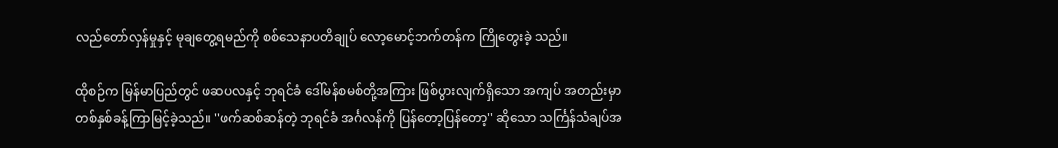လည်တော်လှန်မှုနှင့် မုချတွေ့ရမည်ကို စစ်သေနာပတိချုပ် လော့မောင့်ဘက်တန်က ကြိုတွေးခဲ့ သည်။

ထိုစဉ်က မြန်မာပြည်တွင် ဖဆပလနှင့် ဘုရင်ခံ ဒေါ်မန်စမစ်တို့အကြား ဖြစ်ပွားလျက်ရှိသော အကျပ် အတည်းမှာ တစ်နှစ်ခန့်ကြာမြင့်ခဲ့သည်။ ''ဖက်ဆစ်ဆန်တဲ့ ဘုရင်ခံ အင်္ဂလန်ကို ပြန်တော့ပြန်တော့'' ဆိုသော သင်္ကြန်သံချပ်အ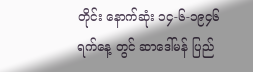တိုင်း နောက်ဆုံး ၁၄-၆-၁၉၄၆ ရက်နေ့ တွင် ဆာဒေါ်မန် ပြည်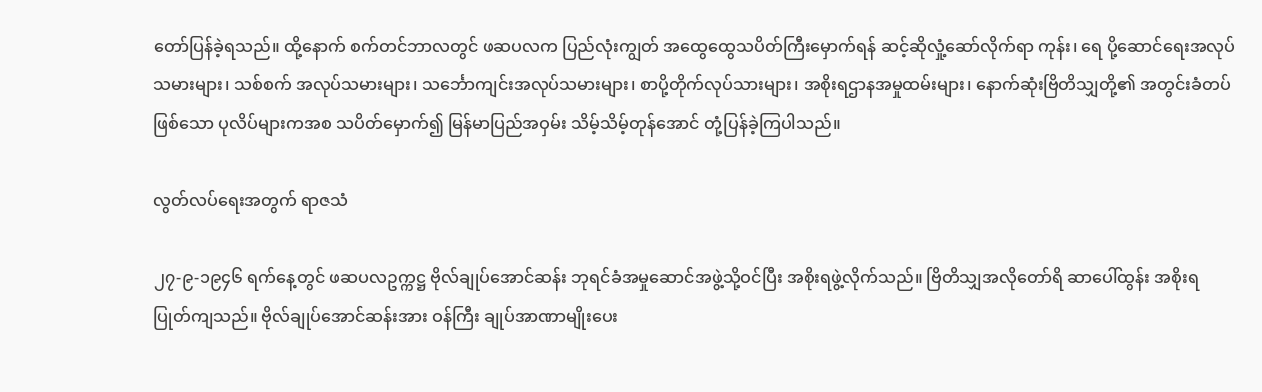တော်ပြန်ခဲ့ရသည်။ ထို့နောက် စက်တင်ဘာလတွင် ဖဆပလက ပြည်လုံးကျွတ် အထွေထွေသပိတ်ကြီးမှောက်ရန် ဆင့်ဆိုလှုံ့ဆော်လိုက်ရာ ကုန်း၊ ရေ ပို့ဆောင်ရေးအလုပ်သမားများ၊ သစ်စက် အလုပ်သမားများ၊ သင်္ဘောကျင်းအလုပ်သမားများ၊ စာပို့တိုက်လုပ်သားများ၊ အစိုးရဌာနအမှုထမ်းများ၊ နောက်ဆုံးဗြိတိသျှတို့၏ အတွင်းခံတပ်ဖြစ်သော ပုလိပ်များကအစ သပိတ်မှောက်၍ မြန်မာပြည်အဝှမ်း သိမ့်သိမ့်တုန်အောင် တုံ့ပြန်ခဲ့ကြပါသည်။

လွတ်လပ်ရေးအတွက် ရာဇသံ

၂၇-၉-၁၉၄၆ ရက်နေ့တွင် ဖဆပလဥက္ကဋ္ဌ ဗိုလ်ချုပ်အောင်ဆန်း ဘုရင်ခံအမှုဆောင်အဖွဲ့သို့ဝင်ပြီး အစိုးရဖွဲ့လိုက်သည်။ ဗြိတိသျှအလိုတော်ရိ ဆာပေါ်ထွန်း အစိုးရ ပြုတ်ကျသည်။ ဗိုလ်ချုပ်အောင်ဆန်းအား ဝန်ကြီး ချုပ်အာဏာမျိုးပေး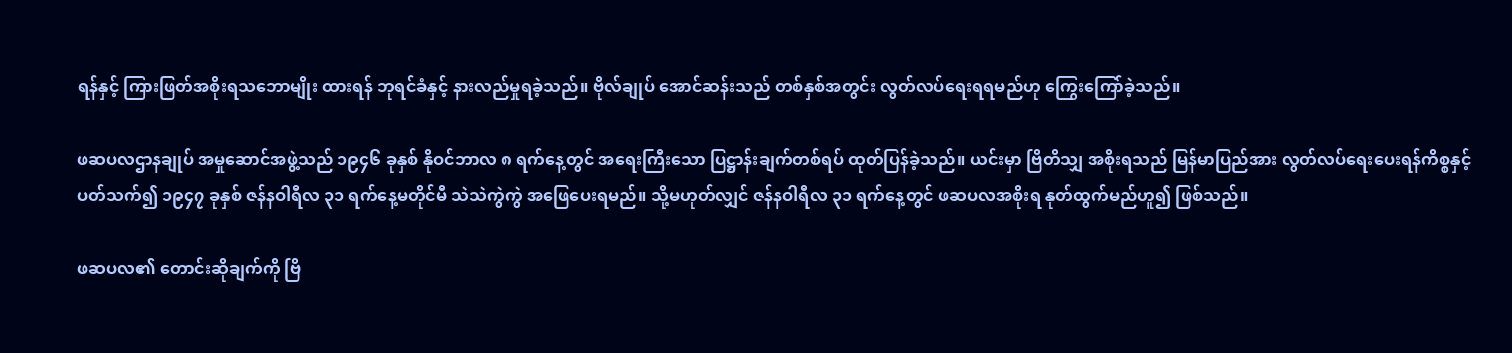ရန်နှင့် ကြားဖြတ်အစိုးရသဘောမျိုး ထားရန် ဘုရင်ခံနှင့် နားလည်မှုရခဲ့သည်။ ဗိုလ်ချုပ် အောင်ဆန်းသည် တစ်နှစ်အတွင်း လွတ်လပ်ရေးရရမည်ဟု ကြွေးကြော်ခဲ့သည်။

ဖဆပလဌာနချုပ် အမှုဆောင်အဖွဲ့သည် ၁၉၄၆ ခုနှစ် နိုဝင်ဘာလ ၈ ရက်နေ့တွင် အရေးကြီးသော ပြဋ္ဌာန်းချက်တစ်ရပ် ထုတ်ပြန်ခဲ့သည်။ ယင်းမှာ ဗြိတိသျှ အစိုးရသည် မြန်မာပြည်အား လွတ်လပ်ရေးပေးရန်ကိစ္စနှင့် ပတ်သက်၍ ၁၉၄၇ ခုနှစ် ဇန်နဝါရီလ ၃၁ ရက်နေ့မတိုင်မီ သဲသဲကွဲကွဲ အဖြေပေးရမည်။ သို့မဟုတ်လျှင် ဇန်နဝါရီလ ၃၁ ရက်နေ့တွင် ဖဆပလအစိုးရ နုတ်ထွက်မည်ဟူ၍ ဖြစ်သည်။

ဖဆပလ၏ တောင်းဆိုချက်ကို ဗြိ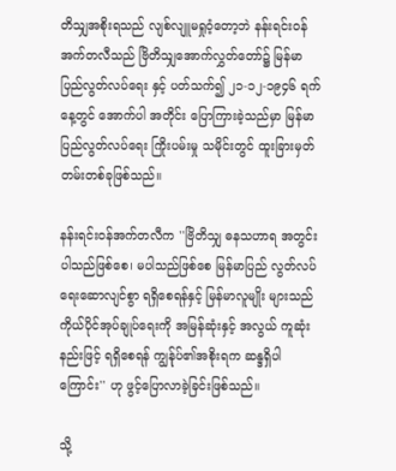တိသျှအစိုးရသည် လျစ်လျူမရှုဝံ့တော့ဘဲ နန်းရင်းဝန် အက်တလီသည် ဗြိတိသျှအောက်လွှတ်တော်၌ မြန်မာပြည်လွတ်လပ်ရေး နှင့် ပတ်သက်၍ ၂၁-၁၂-၁၉၄၆ ရက်နေ့တွင် အောက်ပါ အတိုင်း ပြောကြားခဲ့သည်မှာ မြန်မာပြည်လွတ်လပ်ရေး ကြိုးပမ်းမှု သမိုင်းတွင် ထူးခြားမှတ်တမ်းတစ်ခုဖြစ်သည်။

နန်းရင်းဝန်အက်တလီက ''ဗြိတိသျှ ဓနသဟာရ အတွင်း ပါသည်ဖြစ်စေ၊ မပါသည်ဖြစ်စေ မြန်မာပြည် လွတ်လပ်ရေးဆောလျင်စွာ ရရှိစေရန်နှင့် မြန်မာလူမျိုး များသည် ကိုယ်ပိုင်အုပ်ချုပ်ရေးကို အမြန်ဆုံးနှင့် အလွယ် ကူဆုံးနည်းဖြင့် ရရှိစေရန် ကျွန်ုပ်၏အစိုးရက ဆန္ဒရှိပါ ကြောင်း'' ဟု ဖွင့်ပြောလာခဲ့ခြင်းဖြစ်သည်။

သို့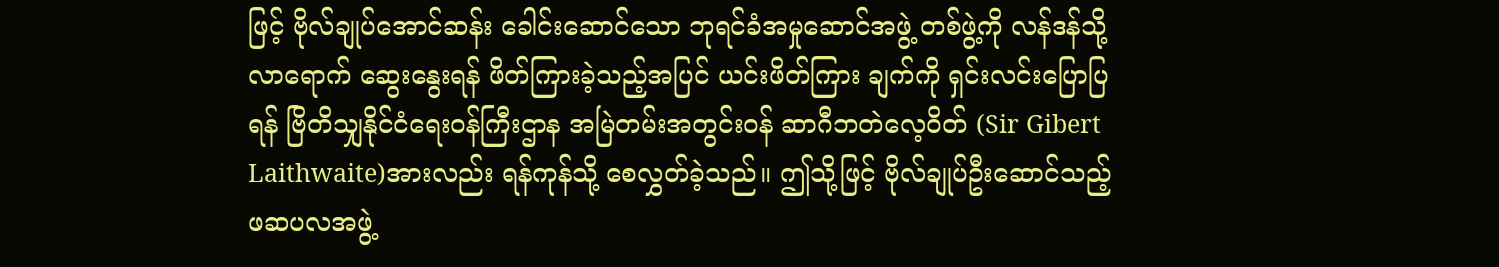ဖြင့် ဗိုလ်ချုပ်အောင်ဆန်း ခေါင်းဆောင်သော ဘုရင်ခံအမှုဆောင်အဖွဲ့ တစ်ဖွဲ့ကို လန်ဒန်သို့ လာရောက် ဆွေးနွေးရန် ဖိတ်ကြားခဲ့သည့်အပြင် ယင်းဖိတ်ကြား ချက်ကို ရှင်းလင်းပြောပြရန် ဗြိတိသျှနိုင်ငံရေးဝန်ကြီးဌာန အမြဲတမ်းအတွင်းဝန် ဆာဂီဘတဲလေ့ဝိတ် (Sir Gibert Laithwaite)အားလည်း ရန်ကုန်သို့ စေလွှတ်ခဲ့သည်။ ဤသို့ဖြင့် ဗိုလ်ချုပ်ဦးဆောင်သည့် ဖဆပလအဖွဲ့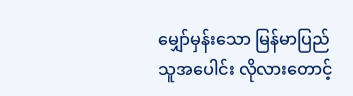မျှော်မှန်းသော မြန်မာပြည်သူအပေါင်း လိုလားတောင့်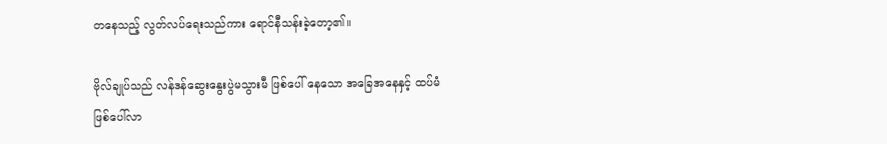တနေသည့် လွတ်လပ်ရေးသည်ကား ရောင်နီသန်းခဲ့တော့၏။

ဗိုလ်ချုပ်သည် လန်ဒန်ဆွေးနွေးပွဲမသွားမီ ဖြစ်ပေါ် နေသော အခြေအနေနှင့် ထပ်မံဖြစ်ပေါ်လာ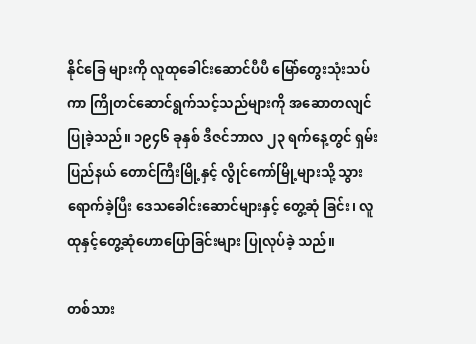နိုင်ခြေ များကို လူထုခေါင်းဆောင်ပီပီ မြော်တွေးသုံးသပ်ကာ ကြိုတင်ဆောင်ရွက်သင့်သည်များကို အဆောတလျင် ပြုခဲ့သည်။ ၁၉၄၆ ခုနှစ် ဒီဇင်ဘာလ ၂၃ ရက်နေ့တွင် ရှမ်းပြည်နယ် တောင်ကြီးမြို့နှင့် လွိုင်ကော်မြို့များသို့ သွားရောက်ခဲ့ပြီး ဒေသခေါင်းဆောင်များနှင့် တွေ့ဆုံ ခြင်း၊ လူထုနှင့်တွေ့ဆုံဟောပြောခြင်းများ ပြုလုပ်ခဲ့ သည်။

တစ်သား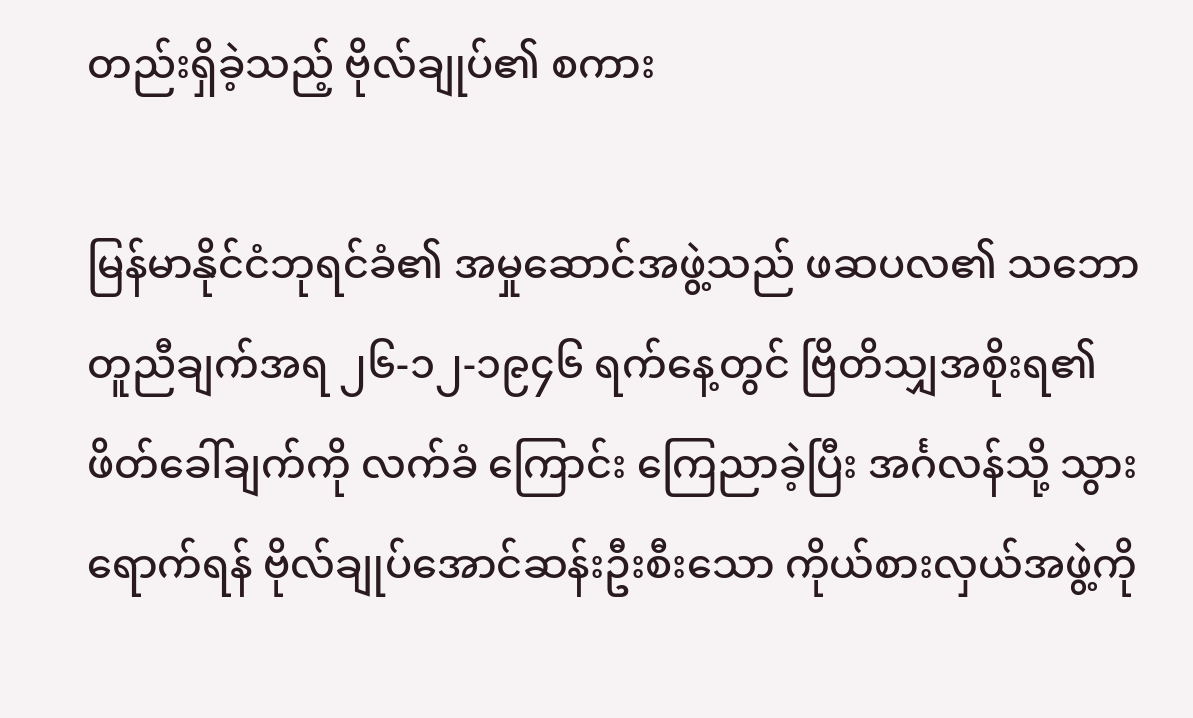တည်းရှိခဲ့သည့် ဗိုလ်ချုပ်၏ စကား

မြန်မာနိုင်ငံဘုရင်ခံ၏ အမှုဆောင်အဖွဲ့သည် ဖဆပလ၏ သဘောတူညီချက်အရ ၂၆-၁၂-၁၉၄၆ ရက်နေ့တွင် ဗြိတိသျှအစိုးရ၏ ဖိတ်ခေါ်ချက်ကို လက်ခံ ကြောင်း ကြေညာခဲ့ပြီး အင်္ဂလန်သို့ သွားရောက်ရန် ဗိုလ်ချုပ်အောင်ဆန်းဦးစီးသော ကိုယ်စားလှယ်အဖွဲ့ကို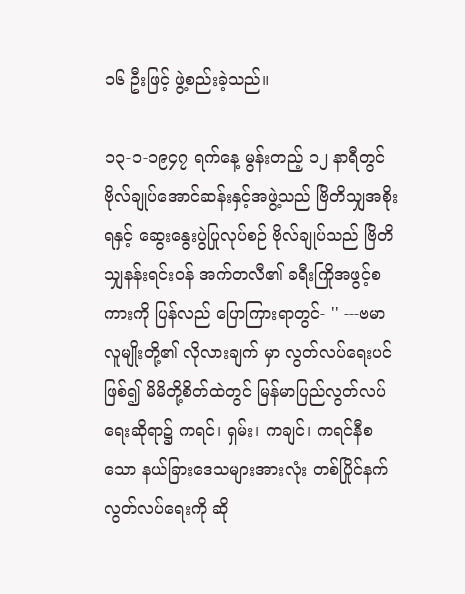၁၆ ဦးဖြင့် ဖွဲ့စည်းခဲ့သည်။

၁၃-၁-၁၉၄၇ ရက်နေ့ မွန်းတည့် ၁၂ နာရီတွင် ဗိုလ်ချုပ်အောင်ဆန်းနှင့်အဖွဲ့သည် ဗြိတိသျှအစိုးရနှင့် ဆွေးနွေးပွဲပြုလုပ်စဉ် ဗိုလ်ချုပ်သည် ဗြိတိသျှနန်းရင်းဝန် အက်တလီ၏ ခရီးကြိုအဖွင့်စကားကို ပြန်လည် ပြောကြားရာတွင်- '' ---ဗမာလူမျိုးတို့၏ လိုလားချက် မှာ လွတ်လပ်ရေးပင်ဖြစ်၍ မိမိတို့စိတ်ထဲတွင် မြန်မာပြည်လွတ်လပ်ရေးဆိုရာ၌ ကရင်၊ ရှမ်း၊ ကချင်၊ ကရင်နီစသော နယ်ခြားဒေသများအားလုံး တစ်ပြိုင်နက် လွတ်လပ်ရေးကို ဆို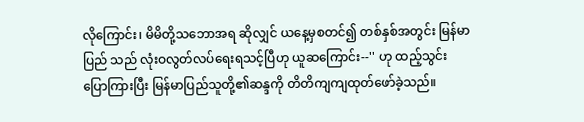လိုကြောင်း၊ မိမိတို့သဘောအရ ဆိုလျှင် ယနေ့မှစတင်၍ တစ်နှစ်အတွင်း မြန်မာပြည် သည် လုံးဝလွတ်လပ်ရေးရသင့်ပြီဟု ယူဆကြောင်း--'' ဟု ထည့်သွင်း ပြောကြားပြီး မြန်မာပြည်သူတို့၏ဆန္ဒကို တိတိကျကျထုတ်ဖော်ခဲ့သည်။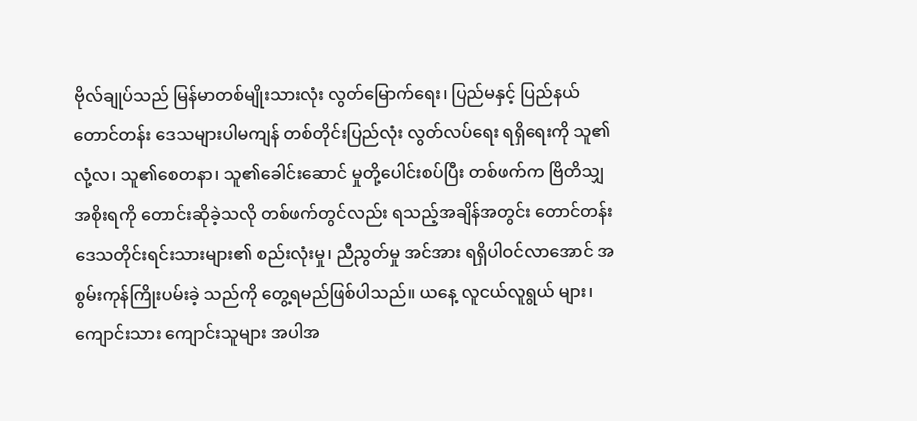ဗိုလ်ချုပ်သည် မြန်မာတစ်မျိုးသားလုံး လွတ်မြောက်ရေး၊ ပြည်မနှင့် ပြည်နယ် တောင်တန်း ဒေသများပါမကျန် တစ်တိုင်းပြည်လုံး လွတ်လပ်ရေး ရရှိရေးကို သူ၏လုံ့လ၊ သူ၏စေတနာ၊ သူ၏ခေါင်းဆောင် မှုတို့ပေါင်းစပ်ပြီး တစ်ဖက်က ဗြိတိသျှအစိုးရကို တောင်းဆိုခဲ့သလို တစ်ဖက်တွင်လည်း ရသည့်အချိန်အတွင်း တောင်တန်း ဒေသတိုင်းရင်းသားများ၏ စည်းလုံးမှု၊ ညီညွတ်မှု အင်အား ရရှိပါဝင်လာအောင် အစွမ်းကုန်ကြိုးပမ်းခဲ့ သည်ကို တွေ့ရမည်ဖြစ်ပါသည်။ ယနေ့ လူငယ်လူရွယ် များ၊ ကျောင်းသား ကျောင်းသူများ အပါအ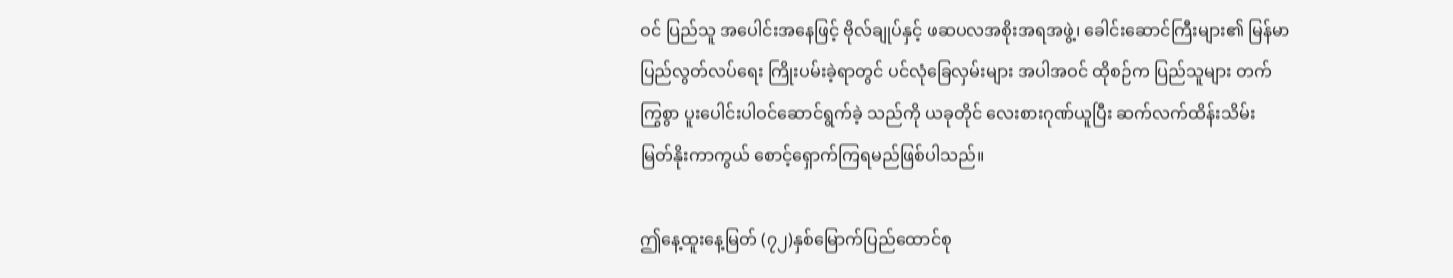ဝင် ပြည်သူ အပေါင်းအနေဖြင့် ဗိုလ်ချုပ်နှင့် ဖဆပလအစိုးအရအဖွဲ့၊ ခေါင်းဆောင်ကြီးများ၏ မြန်မာပြည်လွတ်လပ်ရေး ကြိုးပမ်းခဲ့ရာတွင် ပင်လုံခြေလှမ်းများ အပါအဝင် ထိုစဉ်က ပြည်သူများ တက်ကြွစွာ ပူးပေါင်းပါဝင်ဆောင်ရွက်ခဲ့ သည်ကို ယခုတိုင် လေးစားဂုဏ်ယူပြီး ဆက်လက်ထိန်းသိမ်း မြတ်နိုးကာကွယ် စောင့်ရှောက်ကြရမည်ဖြစ်ပါသည်။

ဤနေ့ထူးနေ့မြတ် (၇၂)နှစ်မြောက်ပြည်ထောင်စု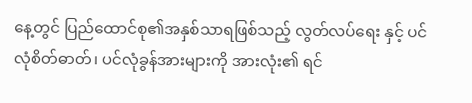နေ့တွင် ပြည်ထောင်စု၏အနှစ်သာရဖြစ်သည့် လွတ်လပ်ရေး နှင့် ပင်လုံစိတ်ဓာတ်၊ ပင်လုံခွန်အားများကို အားလုံး၏ ရင်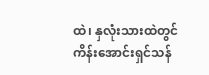ထဲ၊ နှလုံးသားထဲတွင် ကိန်းအောင်းရှင်သန်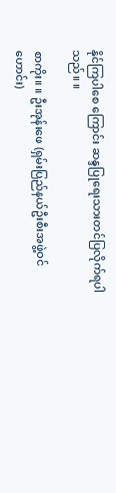နိုင်ကြပါစေ ကြောင်း ဆန္ဒပြုရေးသားတင်ပြလိုက်ရပါသည်။ ။

စာကိုး။ ။ ဦးအုန်းဖေ (ရှမ်းပြည်နယ်ဦးစီးအဖွဲ့ဝင် ဟောင်း)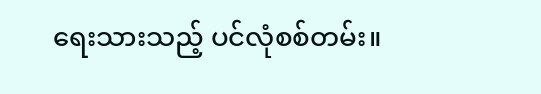ရေးသားသည့် ပင်လုံစစ်တမ်း။